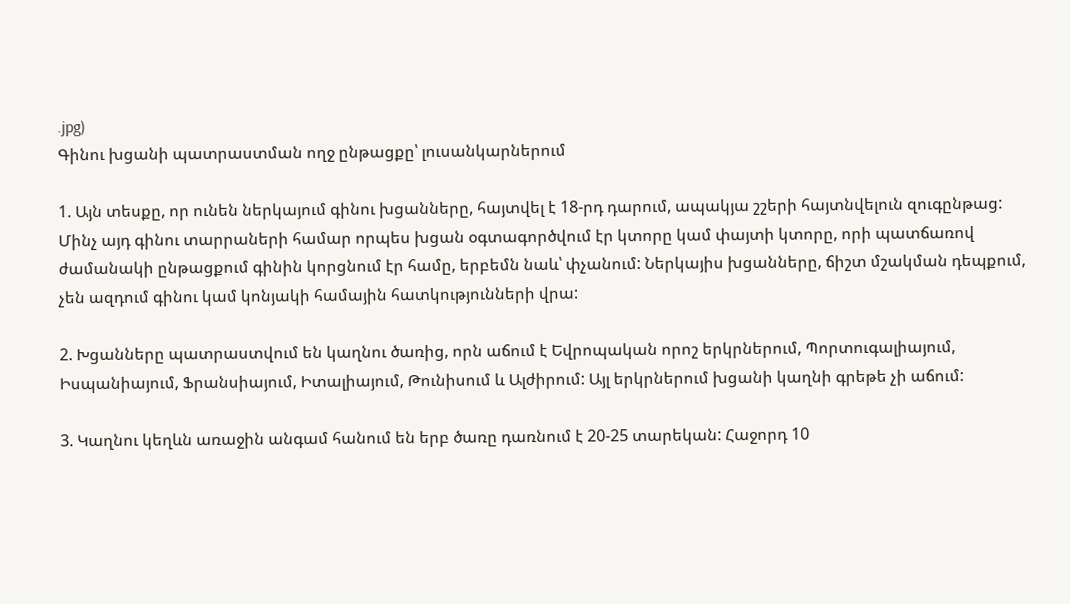.jpg)
Գինու խցանի պատրաստման ողջ ընթացքը՝ լուսանկարներում

1. Այն տեսքը, որ ունեն ներկայում գինու խցանները, հայտվել է 18-րդ դարում, ապակյա շշերի հայտնվելուն զուգընթաց: Մինչ այդ գինու տարրաների համար որպես խցան օգտագործվում էր կտորը կամ փայտի կտորը, որի պատճառով ժամանակի ընթացքում գինին կորցնում էր համը, երբեմն նաև՝ փչանում: Ներկայիս խցանները, ճիշտ մշակման դեպքում, չեն ազդում գինու կամ կոնյակի համային հատկությունների վրա:

2. Խցանները պատրաստվում են կաղնու ծառից, որն աճում է Եվրոպական որոշ երկրներում, Պորտուգալիայում, Իսպանիայում, Ֆրանսիայում, Իտալիայում, Թունիսում և Ալժիրում: Այլ երկրներում խցանի կաղնի գրեթե չի աճում:

3. Կաղնու կեղևն առաջին անգամ հանում են երբ ծառը դառնում է 20-25 տարեկան: Հաջորդ 10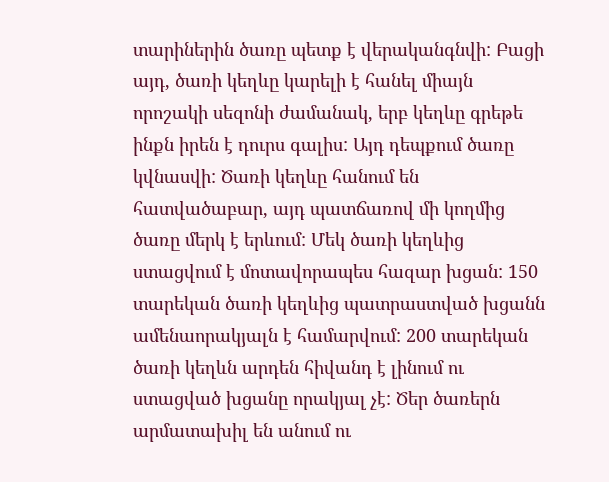տարիներին ծառը պետք է վերականգնվի: Բացի այդ, ծառի կեղևը կարելի է հանել միայն որոշակի սեզոնի ժամանակ, երբ կեղևը գրեթե ինքն իրեն է դուրս գալիս: Այդ դեպքում ծառը կվնասվի: Ծառի կեղևը հանում են հատվածաբար, այդ պատճառով մի կողմից ծառը մերկ է երևում: Մեկ ծառի կեղևից ստացվում է մոտավորապես հազար խցան: 150 տարեկան ծառի կեղևից պատրաստված խցանն ամենաորակյալն է համարվում: 200 տարեկան ծառի կեղևն արդեն հիվանդ է լինում ու ստացված խցանը որակյալ չէ: Ծեր ծառերն արմատախիլ են անում ու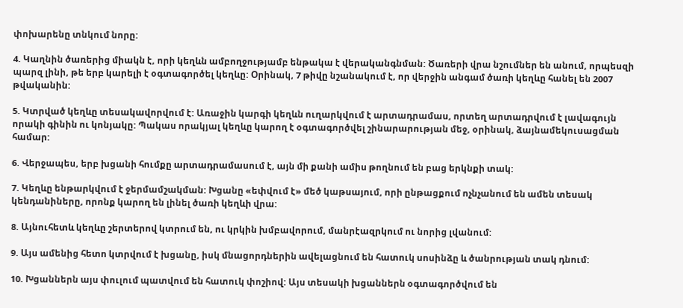փոխարենը տնկում նորը:

4. Կաղնին ծառերից միակն է, որի կեղևն ամբողջությամբ ենթակա է վերականգնման: Ծառերի վրա նշումներ են անում, որպեսզի պարզ լինի, թե երբ կարելի է օգտագործել կեղևը: Օրինակ, 7 թիվը նշանակում է, որ վերջին անգամ ծառի կեղևը հանել են 2007 թվականին:

5. Կտրված կեղևը տեսակավորվում է: Առաջին կարգի կեղևն ուղարկվում է արտադրամաս, որտեղ արտադրվում է լավագույն որակի գինին ու կոնյակը: Պակաս որակյալ կեղևը կարող է օգտագործվել շինարարության մեջ, օրինակ, ձայնամեկուսացման համար:

6. Վերջապես, երբ խցանի հումքը արտադրամասում է, այն մի քանի ամիս թողնում են բաց երկնքի տակ:

7. Կեղևը ենթարկվում է ջերմամշակման: Խցանը «եփվում է» մեծ կաթսայում, որի ընթացքում ոչնչանում են ամեն տեսակ կենդանիները, որոնք կարող են լինել ծառի կեղևի վրա:

8. Այնուհետև կեղևը շերտերով կտրում են, ու կրկին խմբավորում, մանրէազրկում ու նորից լվանում:

9. Այս ամենից հետո կտրվում է խցանը, իսկ մնացորդներին ավելացնում են հատուկ սոսինձը և ծանրության տակ դնում:

10. Խցաններն այս փուլում պատվում են հատուկ փոշիով: Այս տեսակի խցաններն օգտագործվում են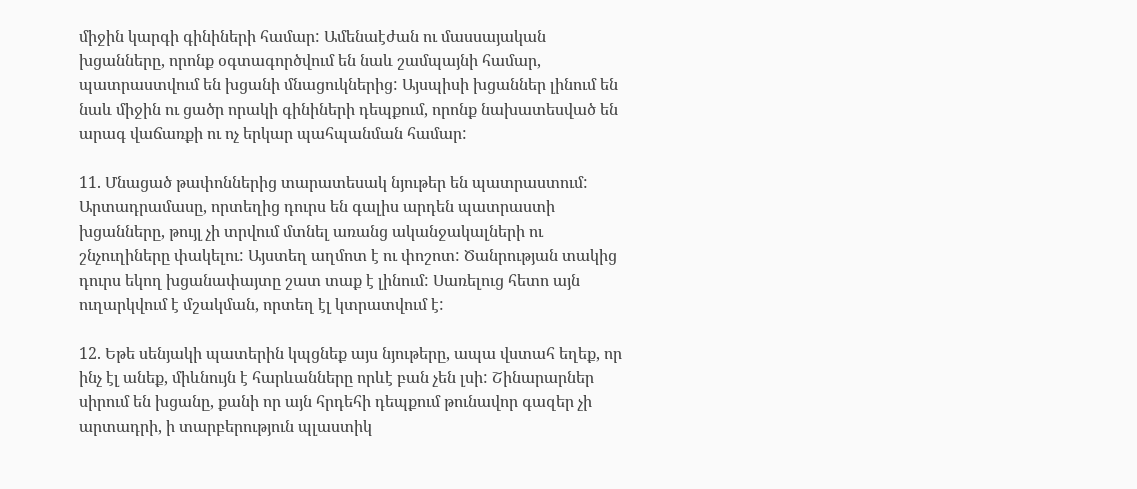միջին կարգի գինիների համար: Ամենաէժան ու մասսայական խցանները, որոնք օգտագործվում են նաև շամպայնի համար, պատրաստվում են խցանի մնացուկներից: Այսպիսի խցաններ լինում են նաև միջին ու ցածր որակի գինիների դեպքում, որոնք նախատեսված են արագ վաճառքի ու ոչ երկար պահպանման համար:

11. Մնացած թափոններից տարատեսակ նյութեր են պատրաստում: Արտադրամասը, որտեղից դուրս են գալիս արդեն պատրաստի խցանները, թույլ չի տրվում մտնել առանց ականջակալների ու շնչուղիները փակելու: Այստեղ աղմոտ է ու փոշոտ: Ծանրության տակից դուրս եկող խցանափայտը շատ տաք է լինում: Սառելուց հետո այն ուղարկվում է մշակման, որտեղ էլ կտրատվում է:

12. Եթե սենյակի պատերին կպցնեք այս նյութերը, ապա վստահ եղեք, որ ինչ էլ անեք, միևնույն է հարևանները որևէ բան չեն լսի: Շինարարներ սիրում են խցանը, քանի որ այն հրդեհի դեպքում թունավոր գազեր չի արտադրի, ի տարբերություն պլաստիկ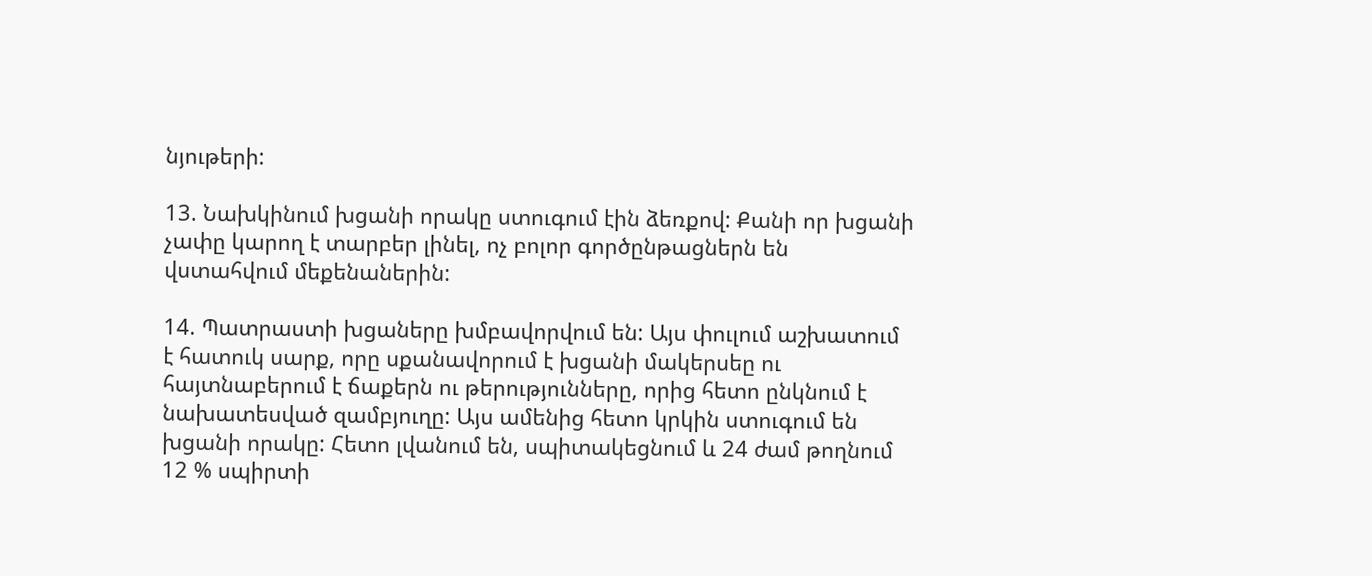նյութերի:

13. Նախկինում խցանի որակը ստուգում էին ձեռքով: Քանի որ խցանի չափը կարող է տարբեր լինել, ոչ բոլոր գործընթացներն են վստահվում մեքենաներին:

14. Պատրաստի խցաները խմբավորվում են: Այս փուլում աշխատում է հատուկ սարք, որը սքանավորում է խցանի մակերսեը ու հայտնաբերում է ճաքերն ու թերությունները, որից հետո ընկնում է նախատեսված զամբյուղը: Այս ամենից հետո կրկին ստուգում են խցանի որակը: Հետո լվանում են, սպիտակեցնում և 24 ժամ թողնում 12 % սպիրտի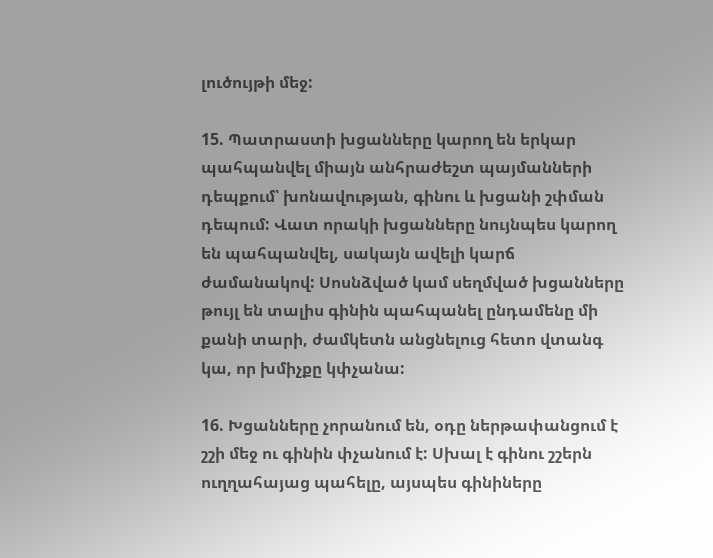լուծույթի մեջ:

15. Պատրաստի խցանները կարող են երկար պահպանվել միայն անհրաժեշտ պայմանների դեպքում՝ խոնավության, գինու և խցանի շփման դեպում: Վատ որակի խցանները նույնպես կարող են պահպանվել, սակայն ավելի կարճ ժամանակով: Սոսնձված կամ սեղմված խցանները թույլ են տալիս գինին պահպանել ընդամենը մի քանի տարի, ժամկետն անցնելուց հետո վտանգ կա, որ խմիչքը կփչանա:

16. Խցանները չորանում են, օդը ներթափանցում է շշի մեջ ու գինին փչանում է: Սխալ է գինու շշերն ուղղահայաց պահելը, այսպես գինիները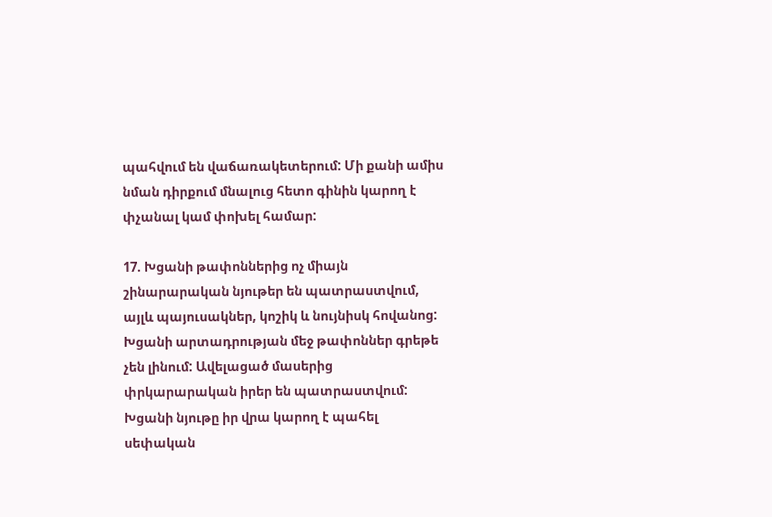պահվում են վաճառակետերում: Մի քանի ամիս նման դիրքում մնալուց հետո գինին կարող է փչանալ կամ փոխել համար:

17. Խցանի թափոններից ոչ միայն շինարարական նյութեր են պատրաստվում, այլև պայուսակներ, կոշիկ և նույնիսկ հովանոց: Խցանի արտադրության մեջ թափոններ գրեթե չեն լինում: Ավելացած մասերից փրկարարական իրեր են պատրաստվում: Խցանի նյութը իր վրա կարող է պահել սեփական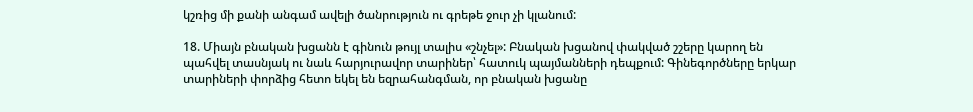կշռից մի քանի անգամ ավելի ծանրություն ու գրեթե ջուր չի կլանում:

18. Միայն բնական խցանն է գինուն թույլ տալիս «շնչել»: Բնական խցանով փակված շշերը կարող են պահվել տասնյակ ու նաև հարյուրավոր տարիներ՝ հատուկ պայմանների դեպքում: Գինեգործները երկար տարիների փորձից հետո եկել են եզրահանգման, որ բնական խցանը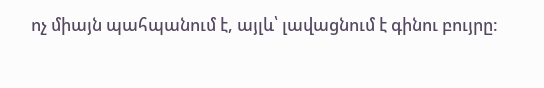ոչ միայն պահպանում է, այլև՝ լավացնում է գինու բույրը: